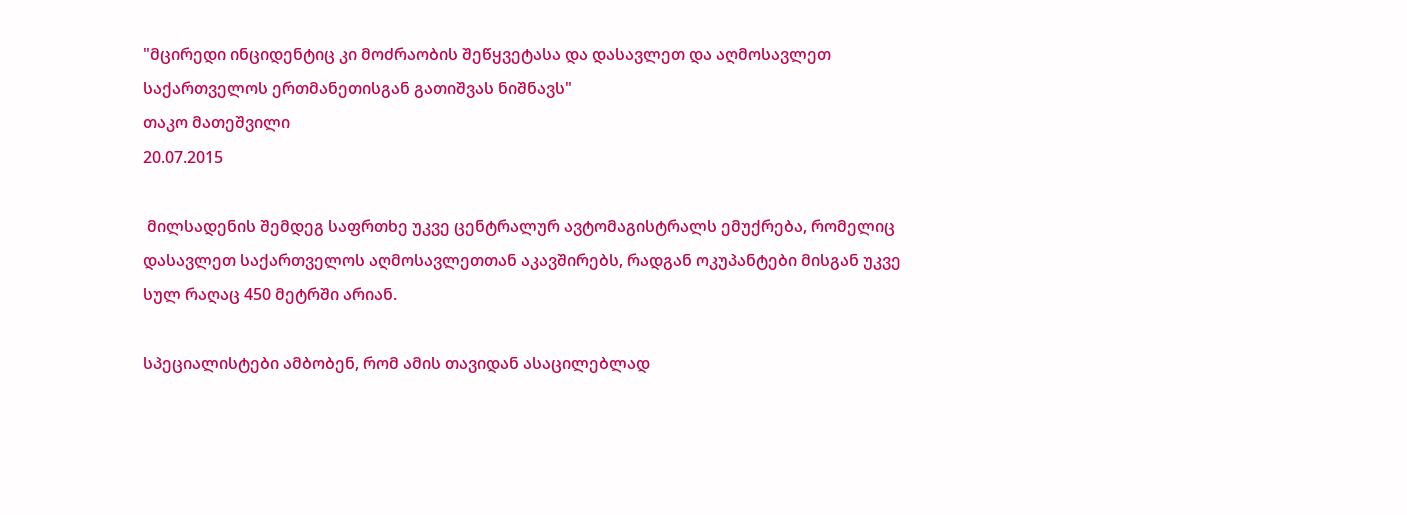"მცირედი ინციდენტიც კი მოძრაობის შეწყვეტასა და დასავლეთ და აღმოსავლეთ საქართველოს ერთმანეთისგან გათიშვას ნიშნავს"
თაკო მათეშვილი
20.07.2015

 მილსადენის შემდეგ საფრთხე უკვე ცენტრალურ ავტომაგისტრალს ემუქრება, რომელიც დასავლეთ საქართველოს აღმოსავლეთთან აკავშირებს, რადგან ოკუპანტები მისგან უკვე სულ რაღაც 450 მეტრში არიან.

სპეციალისტები ამბობენ, რომ ამის თავიდან ასაცილებლად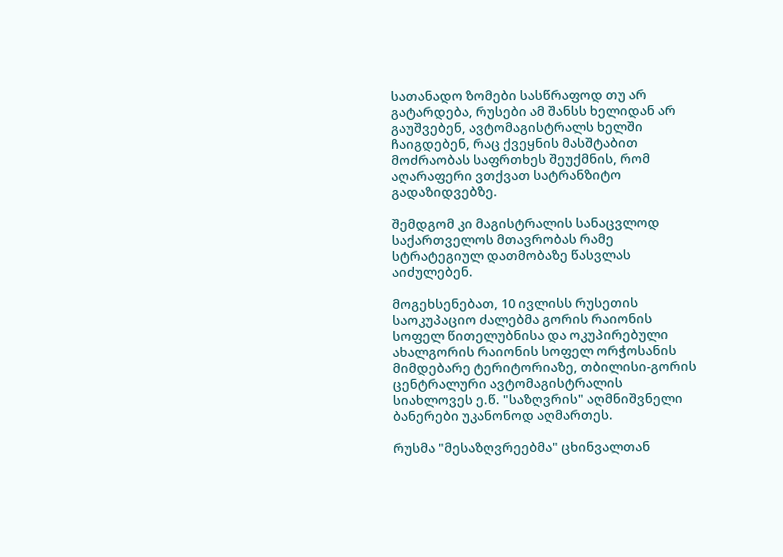სათანადო ზომები სასწრაფოდ თუ არ გატარდება, რუსები ამ შანსს ხელიდან არ გაუშვებენ, ავტომაგისტრალს ხელში ჩაიგდებენ, რაც ქვეყნის მასშტაბით მოძრაობას საფრთხეს შეუქმნის, რომ აღარაფერი ვთქვათ სატრანზიტო გადაზიდვებზე.

შემდგომ კი მაგისტრალის სანაცვლოდ საქართველოს მთავრობას რამე სტრატეგიულ დათმობაზე წასვლას აიძულებენ.

მოგეხსენებათ, 10 ივლისს რუსეთის საოკუპაციო ძალებმა გორის რაიონის სოფელ წითელუბნისა და ოკუპირებული ახალგორის რაიონის სოფელ ორჭოსანის მიმდებარე ტერიტორიაზე, თბილისი-გორის ცენტრალური ავტომაგისტრალის სიახლოვეს ე.წ. "საზღვრის" აღმნიშვნელი ბანერები უკანონოდ აღმართეს.

რუსმა "მესაზღვრეებმა" ცხინვალთან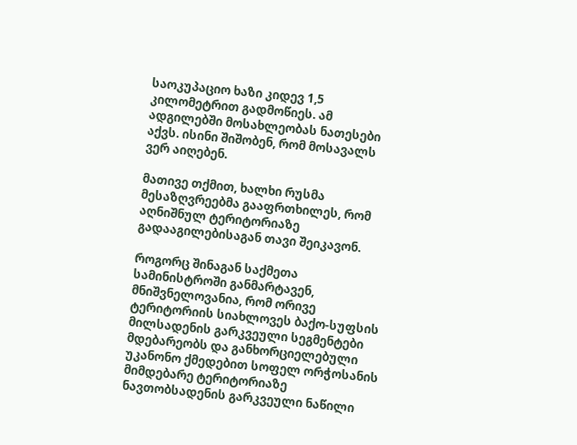საოკუპაციო ხაზი კიდევ 1,5 კილომეტრით გადმოწიეს. ამ ადგილებში მოსახლეობას ნათესები აქვს. ისინი შიშობენ, რომ მოსავალს ვერ აიღებენ.

მათივე თქმით, ხალხი რუსმა მესაზღვრეებმა გააფრთხილეს, რომ აღნიშნულ ტერიტორიაზე გადააგილებისაგან თავი შეიკავონ.

როგორც შინაგან საქმეთა სამინისტროში განმარტავენ, მნიშვნელოვანია, რომ ორივე ტერიტორიის სიახლოვეს ბაქო-სუფსის მილსადენის გარკვეული სეგმენტები მდებარეობს და განხორციელებული უკანონო ქმედებით სოფელ ორჭოსანის მიმდებარე ტერიტორიაზე ნავთობსადენის გარკვეული ნაწილი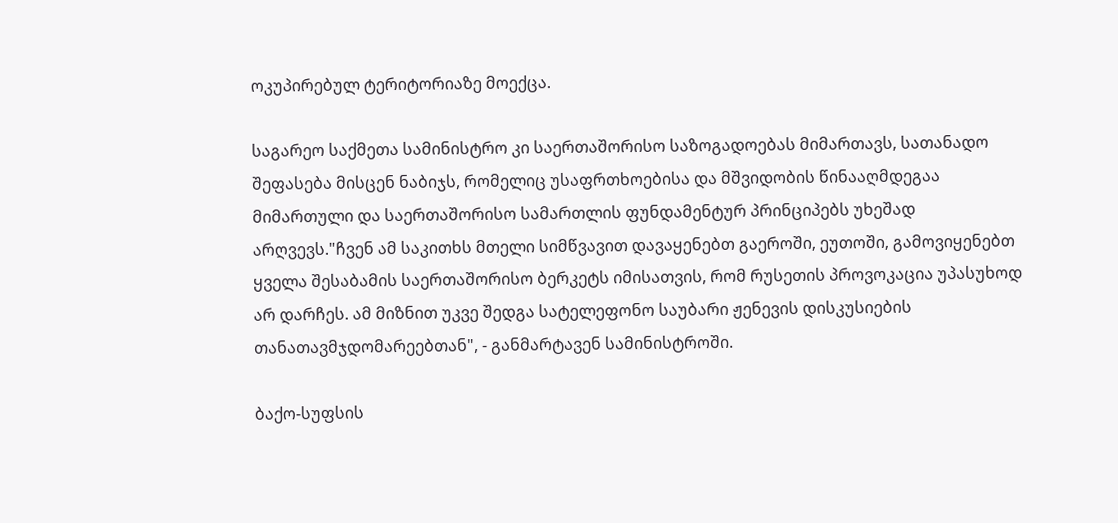ოკუპირებულ ტერიტორიაზე მოექცა.

საგარეო საქმეთა სამინისტრო კი საერთაშორისო საზოგადოებას მიმართავს, სათანადო შეფასება მისცენ ნაბიჯს, რომელიც უსაფრთხოებისა და მშვიდობის წინააღმდეგაა მიმართული და საერთაშორისო სამართლის ფუნდამენტურ პრინციპებს უხეშად არღვევს."ჩვენ ამ საკითხს მთელი სიმწვავით დავაყენებთ გაეროში, ეუთოში, გამოვიყენებთ ყველა შესაბამის საერთაშორისო ბერკეტს იმისათვის, რომ რუსეთის პროვოკაცია უპასუხოდ არ დარჩეს. ამ მიზნით უკვე შედგა სატელეფონო საუბარი ჟენევის დისკუსიების თანათავმჯდომარეებთან", - განმარტავენ სამინისტროში.

ბაქო-სუფსის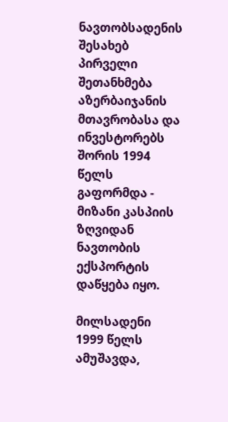ნავთობსადენის შესახებ პირველი შეთანხმება აზერბაიჯანის მთავრობასა და ინვესტორებს შორის 1994 წელს გაფორმდა - მიზანი კასპიის ზღვიდან ნავთობის ექსპორტის დაწყება იყო.

მილსადენი 1999 წელს ამუშავდა,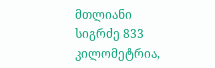მთლიანი სიგრძე 833 კილომეტრია,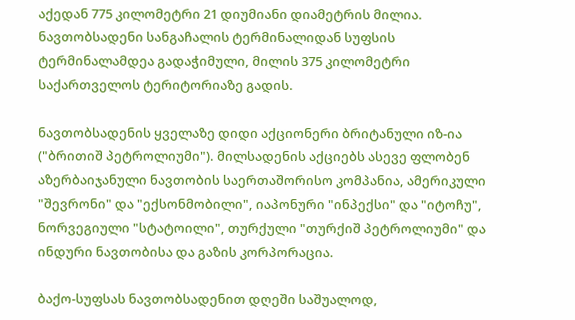აქედან 775 კილომეტრი 21 დიუმიანი დიამეტრის მილია. ნავთობსადენი სანგაჩალის ტერმინალიდან სუფსის ტერმინალამდეა გადაჭიმული, მილის 375 კილომეტრი საქართველოს ტერიტორიაზე გადის.

ნავთობსადენის ყველაზე დიდი აქციონერი ბრიტანული იზ-ია ("ბრითიშ პეტროლიუმი"). მილსადენის აქციებს ასევე ფლობენ აზერბაიჯანული ნავთობის საერთაშორისო კომპანია, ამერიკული "შევრონი" და "ექსონმობილი", იაპონური "ინპექსი" და "იტოჩუ", ნორვეგიული "სტატოილი", თურქული "თურქიშ პეტროლიუმი" და ინდური ნავთობისა და გაზის კორპორაცია.

ბაქო-სუფსას ნავთობსადენით დღეში საშუალოდ,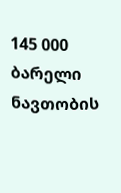145 000 ბარელი ნავთობის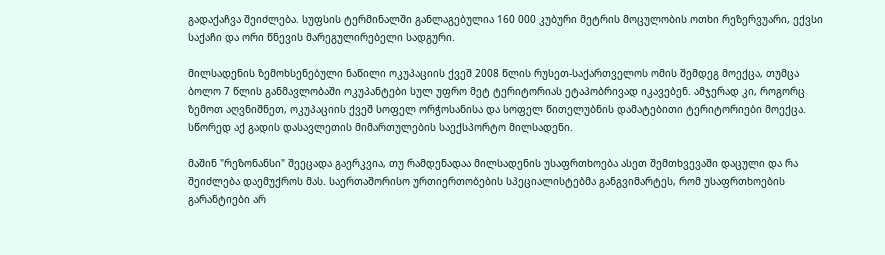გადაქაჩვა შეიძლება. სუფსის ტერმინალში განლაგებულია 160 000 კუბური მეტრის მოცულობის ოთხი რეზერვუარი, ექვსი საქაჩი და ორი წნევის მარეგულირებელი სადგური.

მილსადენის ზემოხსენებული ნაწილი ოკუპაციის ქვეშ 2008 წლის რუსეთ-საქართველოს ომის შემდეგ მოექცა, თუმცა ბოლო 7 წლის განმავლობაში ოკუპანტები სულ უფრო მეტ ტერიტორიას ეტაპობრივად იკავებენ. ამჯერად კი, როგორც ზემოთ აღვნიშნეთ, ოკუპაციის ქვეშ სოფელ ორჭოსანისა და სოფელ წითელუბნის დამატებითი ტერიტორიები მოექცა. სწორედ აქ გადის დასავლეთის მიმართულების საექსპორტო მილსადენი.

მაშინ "რეზონანსი" შეეცადა გაერკვია, თუ რამდენადაა მილსადენის უსაფრთხოება ასეთ შემთხვევაში დაცული და რა შეიძლება დაემუქროს მას. საერთაშორისო ურთიერთობების სპეციალისტებმა განგვიმარტეს, რომ უსაფრთხოების გარანტიები არ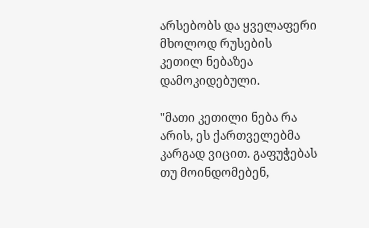არსებობს და ყველაფერი მხოლოდ რუსების კეთილ ნებაზეა დამოკიდებული.

"მათი კეთილი ნება რა არის, ეს ქართველებმა კარგად ვიცით. გაფუჭებას თუ მოინდომებენ,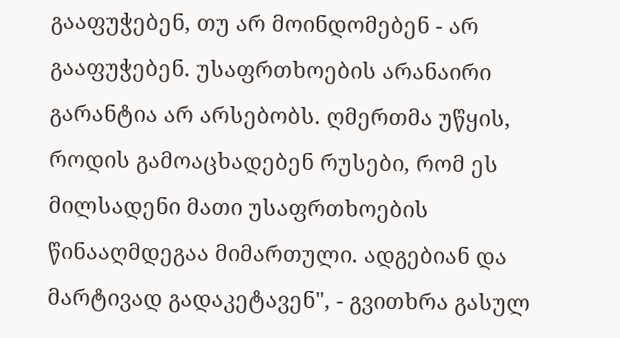გააფუჭებენ, თუ არ მოინდომებენ - არ გააფუჭებენ. უსაფრთხოების არანაირი გარანტია არ არსებობს. ღმერთმა უწყის, როდის გამოაცხადებენ რუსები, რომ ეს მილსადენი მათი უსაფრთხოების წინააღმდეგაა მიმართული. ადგებიან და მარტივად გადაკეტავენ", - გვითხრა გასულ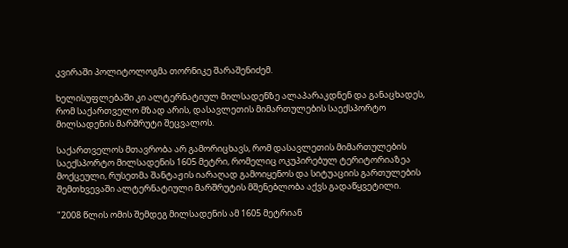კვირაში პოლიტოლოგმა თორნიკე შარაშენიძემ.

ხელისუფლებაში კი ალტერნატიულ მილსადენზე ალაპარაკდნენ და განაცხადეს, რომ საქართველო მზად არის, დასავლეთის მიმართულების საექსპორტო მილსადენის მარშრუტი შეცვალოს.

საქართველოს მთავრობა არ გამორიცხავს, რომ დასავლეთის მიმართულების საექსპორტო მილსადენის 1605 მეტრი, რომელიც ოკუპირებულ ტერიტორიაზეა მოქცეული, რუსეთმა შანტაჟის იარაღად გამოიყენოს და სიტუაციის გართულების შემთხვევაში ალტერნატიული მარშრუტის მშენებლობა აქვს გადაწყვეტილი.

"2008 წლის ომის შემდეგ მილსადენის ამ 1605 მეტრიან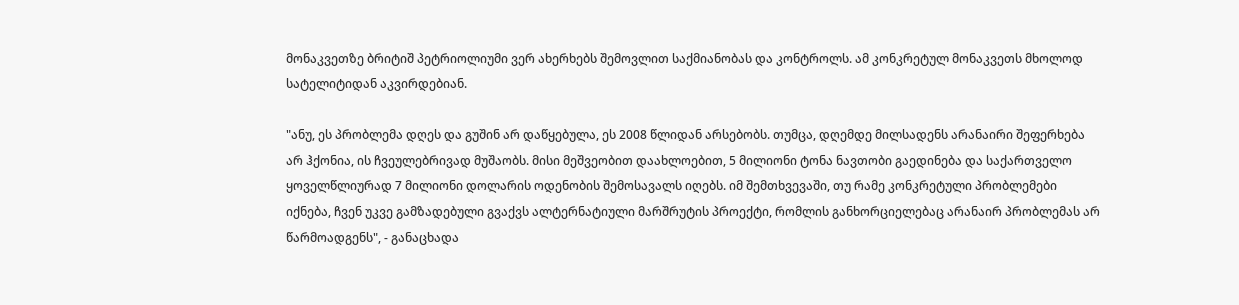მონაკვეთზე ბრიტიშ პეტრიოლიუმი ვერ ახერხებს შემოვლით საქმიანობას და კონტროლს. ამ კონკრეტულ მონაკვეთს მხოლოდ სატელიტიდან აკვირდებიან.

"ანუ, ეს პრობლემა დღეს და გუშინ არ დაწყებულა, ეს 2008 წლიდან არსებობს. თუმცა, დღემდე მილსადენს არანაირი შეფერხება არ ჰქონია, ის ჩვეულებრივად მუშაობს. მისი მეშვეობით დაახლოებით, 5 მილიონი ტონა ნავთობი გაედინება და საქართველო ყოველწლიურად 7 მილიონი დოლარის ოდენობის შემოსავალს იღებს. იმ შემთხვევაში, თუ რამე კონკრეტული პრობლემები იქნება, ჩვენ უკვე გამზადებული გვაქვს ალტერნატიული მარშრუტის პროექტი, რომლის განხორციელებაც არანაირ პრობლემას არ წარმოადგენს", - განაცხადა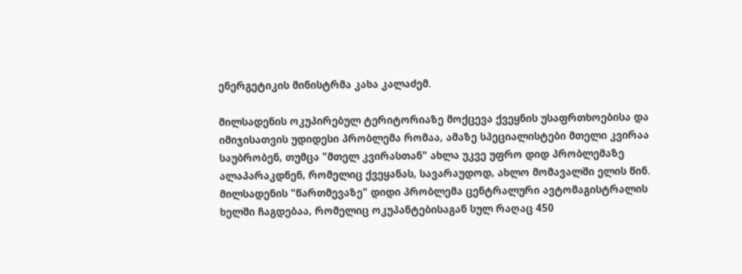ენერგეტიკის მინისტრმა კახა კალაძემ.

მილსადენის ოკუპირებულ ტერიტორიაზე მოქცევა ქვეყნის უსაფრთხოებისა და იმიჯისათვის უდიდესი პრობლემა რომაა, ამაზე სპეციალისტები მთელი კვირაა საუბრობენ, თუმცა "მთელ კვირასთან" ახლა უკვე უფრო დიდ პრობლემაზე ალაპარაკდნენ, რომელიც ქვეყანას, სავარაუდოდ, ახლო მომავალში ელის წინ. მილსადენის "წართმევაზე" დიდი პრობლემა ცენტრალური ავტომაგისტრალის ხელში ჩაგდებაა, რომელიც ოკუპანტებისაგან სულ რაღაც 450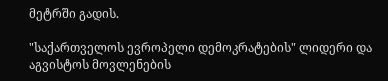მეტრში გადის.

"საქართველოს ევროპელი დემოკრატების" ლიდერი და აგვისტოს მოვლენების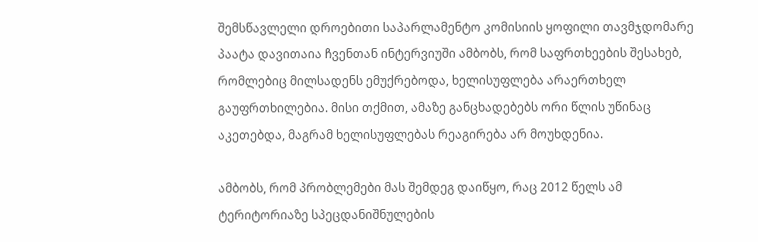შემსწავლელი დროებითი საპარლამენტო კომისიის ყოფილი თავმჯდომარე პაატა დავითაია ჩვენთან ინტერვიუში ამბობს, რომ საფრთხეების შესახებ, რომლებიც მილსადენს ემუქრებოდა, ხელისუფლება არაერთხელ გაუფრთხილებია. მისი თქმით, ამაზე განცხადებებს ორი წლის უწინაც აკეთებდა, მაგრამ ხელისუფლებას რეაგირება არ მოუხდენია.

ამბობს, რომ პრობლემები მას შემდეგ დაიწყო, რაც 2012 წელს ამ ტერიტორიაზე სპეცდანიშნულების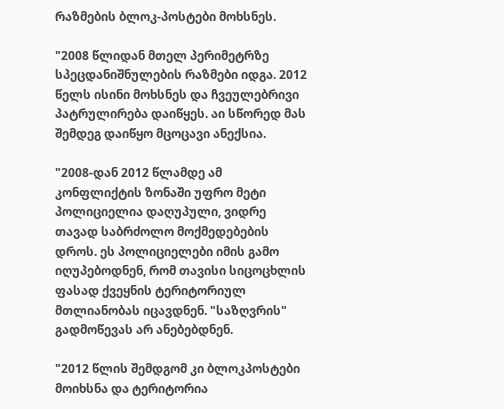რაზმების ბლოკ-პოსტები მოხსნეს.

"2008 წლიდან მთელ პერიმეტრზე სპეცდანიშნულების რაზმები იდგა. 2012 წელს ისინი მოხსნეს და ჩვეულებრივი პატრულირება დაიწყეს. აი სწორედ მას შემდეგ დაიწყო მცოცავი ანექსია.

"2008-დან 2012 წლამდე ამ კონფლიქტის ზონაში უფრო მეტი პოლიციელია დაღუპული, ვიდრე თავად საბრძოლო მოქმედებების დროს. ეს პოლიციელები იმის გამო იღუპებოდნენ, რომ თავისი სიცოცხლის ფასად ქვეყნის ტერიტორიულ მთლიანობას იცავდნენ. "საზღვრის" გადმოწევას არ ანებებდნენ.

"2012 წლის შემდგომ კი ბლოკპოსტები მოიხსნა და ტერიტორია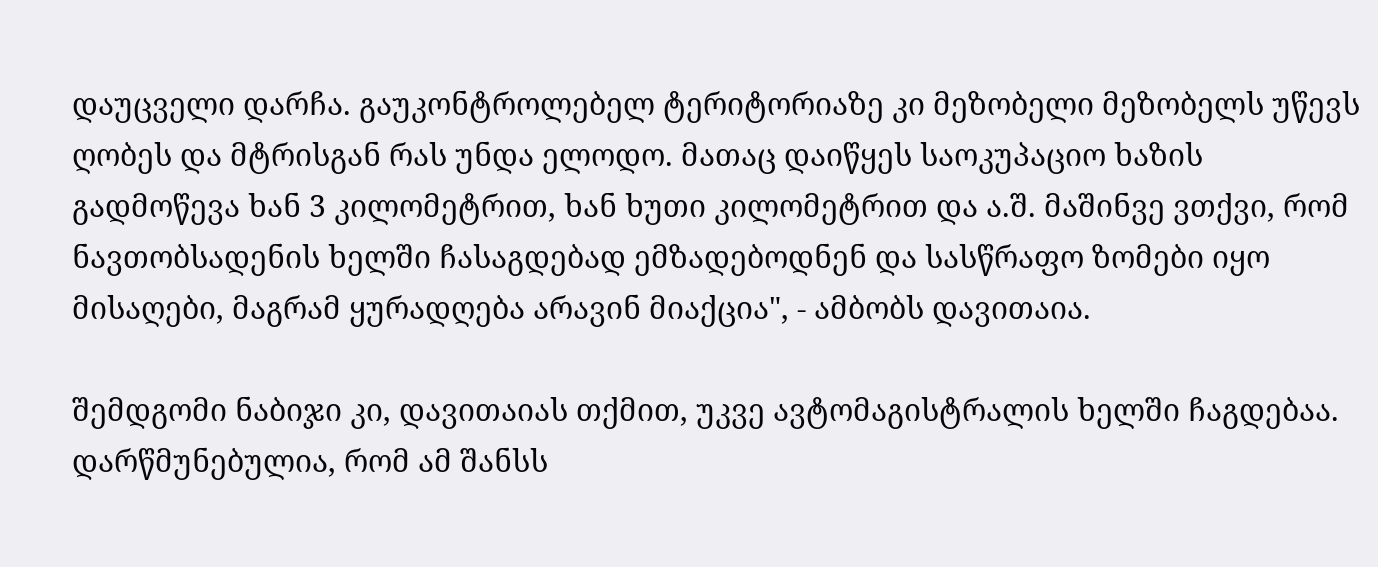დაუცველი დარჩა. გაუკონტროლებელ ტერიტორიაზე კი მეზობელი მეზობელს უწევს ღობეს და მტრისგან რას უნდა ელოდო. მათაც დაიწყეს საოკუპაციო ხაზის გადმოწევა ხან 3 კილომეტრით, ხან ხუთი კილომეტრით და ა.შ. მაშინვე ვთქვი, რომ ნავთობსადენის ხელში ჩასაგდებად ემზადებოდნენ და სასწრაფო ზომები იყო მისაღები, მაგრამ ყურადღება არავინ მიაქცია", - ამბობს დავითაია.

შემდგომი ნაბიჯი კი, დავითაიას თქმით, უკვე ავტომაგისტრალის ხელში ჩაგდებაა. დარწმუნებულია, რომ ამ შანსს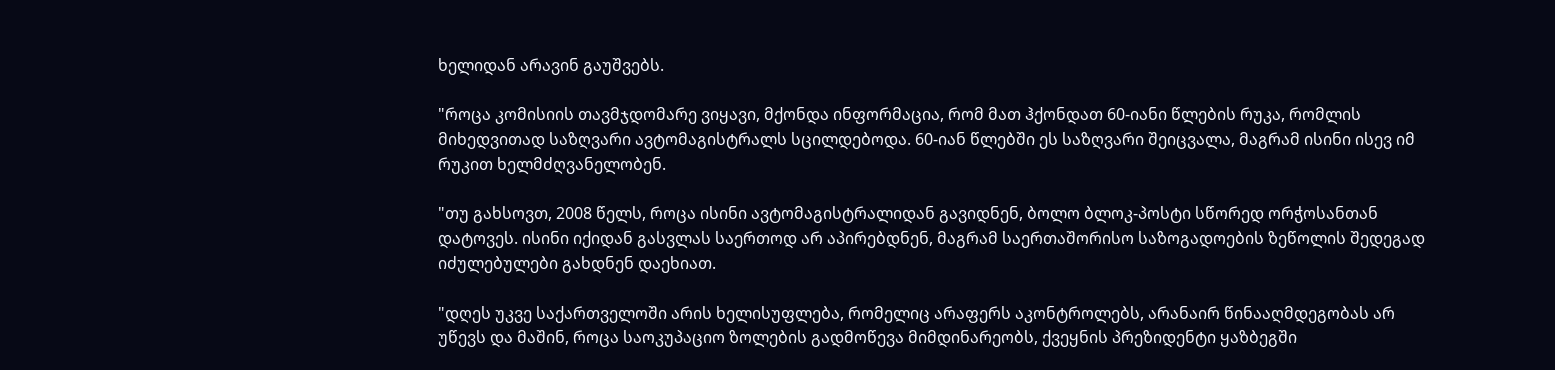ხელიდან არავინ გაუშვებს.

"როცა კომისიის თავმჯდომარე ვიყავი, მქონდა ინფორმაცია, რომ მათ ჰქონდათ 60-იანი წლების რუკა, რომლის მიხედვითად საზღვარი ავტომაგისტრალს სცილდებოდა. 60-იან წლებში ეს საზღვარი შეიცვალა, მაგრამ ისინი ისევ იმ რუკით ხელმძღვანელობენ.

"თუ გახსოვთ, 2008 წელს, როცა ისინი ავტომაგისტრალიდან გავიდნენ, ბოლო ბლოკ-პოსტი სწორედ ორჭოსანთან დატოვეს. ისინი იქიდან გასვლას საერთოდ არ აპირებდნენ, მაგრამ საერთაშორისო საზოგადოების ზეწოლის შედეგად იძულებულები გახდნენ დაეხიათ.

"დღეს უკვე საქართველოში არის ხელისუფლება, რომელიც არაფერს აკონტროლებს, არანაირ წინააღმდეგობას არ უწევს და მაშინ, როცა საოკუპაციო ზოლების გადმოწევა მიმდინარეობს, ქვეყნის პრეზიდენტი ყაზბეგში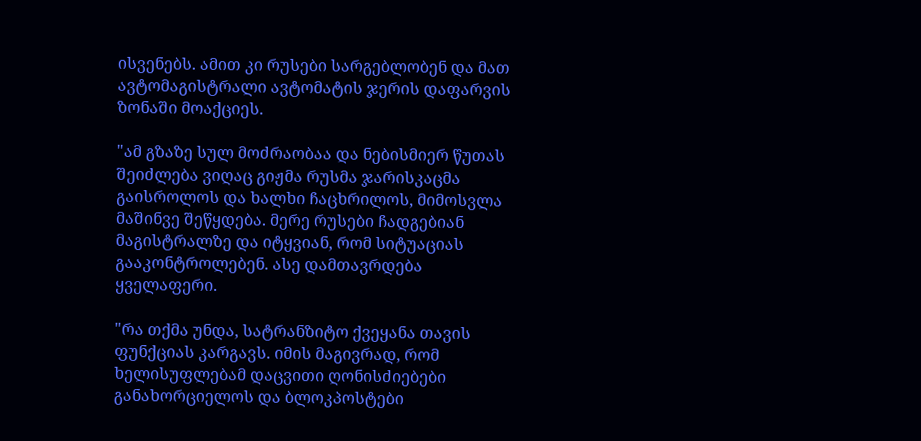ისვენებს. ამით კი რუსები სარგებლობენ და მათ ავტომაგისტრალი ავტომატის ჯერის დაფარვის ზონაში მოაქციეს.

"ამ გზაზე სულ მოძრაობაა და ნებისმიერ წუთას შეიძლება ვიღაც გიჟმა რუსმა ჯარისკაცმა გაისროლოს და ხალხი ჩაცხრილოს, მიმოსვლა მაშინვე შეწყდება. მერე რუსები ჩადგებიან მაგისტრალზე და იტყვიან, რომ სიტუაციას გააკონტროლებენ. ასე დამთავრდება ყველაფერი.

"რა თქმა უნდა, სატრანზიტო ქვეყანა თავის ფუნქციას კარგავს. იმის მაგივრად, რომ ხელისუფლებამ დაცვითი ღონისძიებები განახორციელოს და ბლოკპოსტები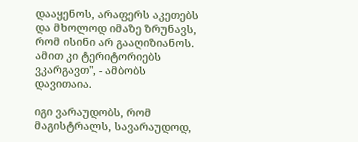დააყენოს, არაფერს აკეთებს და მხოლოდ იმაზე ზრუნავს, რომ ისინი არ გააღიზიანოს. ამით კი ტერიტორიებს ვკარგავთ", - ამბობს დავითაია.

იგი ვარაუდობს, რომ მაგისტრალს, სავარაუდოდ,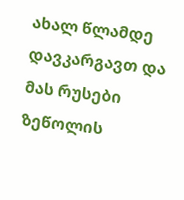ახალ წლამდე დავკარგავთ და მას რუსები ზეწოლის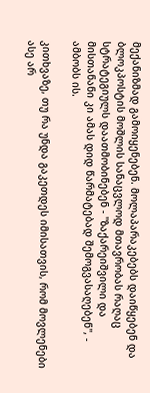მექანიზმად გამოიყენებენ. მოლაპარაკებებს დაიწყებენ და ბლოკპოსტის მოშლის სანაცვლოდ მთავრობას რაღაც სტრატეგიულს დაათმობინებენ - "ზაქარეიშვილი და მისთანანი კი ამას დიდ წარმატებად შემოგვასაღებენ", - ამბობს ის.

კითხვაზე, თუ რა უნდა გაკეთდეს იმისათვის, რომ მოვლენები ასე არ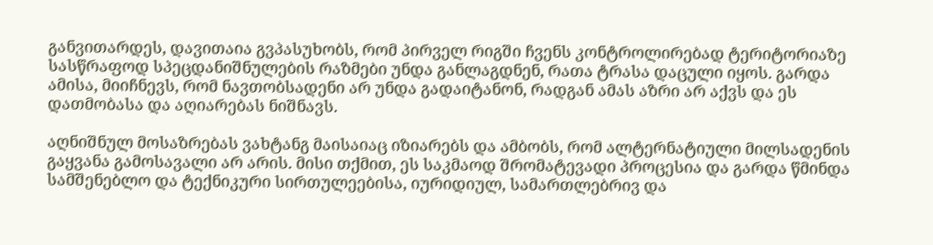განვითარდეს, დავითაია გვპასუხობს, რომ პირველ რიგში ჩვენს კონტროლირებად ტერიტორიაზე სასწრაფოდ სპეცდანიშნულების რაზმები უნდა განლაგდნენ, რათა ტრასა დაცული იყოს. გარდა ამისა, მიიჩნევს, რომ ნავთობსადენი არ უნდა გადაიტანონ, რადგან ამას აზრი არ აქვს და ეს დათმობასა და აღიარებას ნიშნავს.

აღნიშნულ მოსაზრებას ვახტანგ მაისაიაც იზიარებს და ამბობს, რომ ალტერნატიული მილსადენის გაყვანა გამოსავალი არ არის. მისი თქმით, ეს საკმაოდ შრომატევადი პროცესია და გარდა წმინდა სამშენებლო და ტექნიკური სირთულეებისა, იურიდიულ, სამართლებრივ და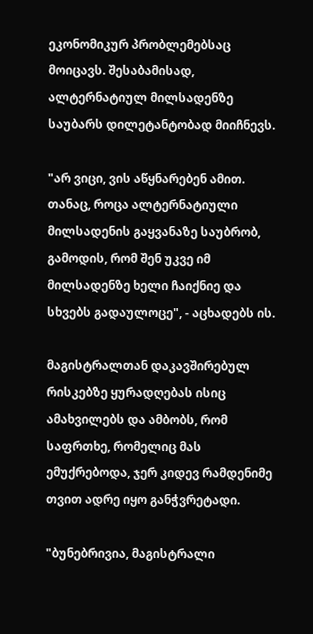ეკონომიკურ პრობლემებსაც მოიცავს. შესაბამისად, ალტერნატიულ მილსადენზე საუბარს დილეტანტობად მიიჩნევს.

"არ ვიცი, ვის აწყნარებენ ამით. თანაც, როცა ალტერნატიული მილსადენის გაყვანაზე საუბრობ, გამოდის, რომ შენ უკვე იმ მილსადენზე ხელი ჩაიქნიე და სხვებს გადაულოცე", - აცხადებს ის.

მაგისტრალთან დაკავშირებულ რისკებზე ყურადღებას ისიც ამახვილებს და ამბობს, რომ საფრთხე, რომელიც მას ემუქრებოდა, ჯერ კიდევ რამდენიმე თვით ადრე იყო განჭვრეტადი.

"ბუნებრივია, მაგისტრალი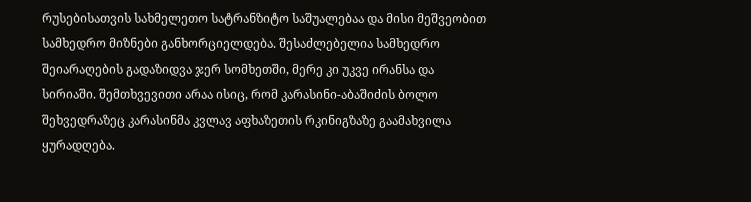რუსებისათვის სახმელეთო სატრანზიტო საშუალებაა და მისი მეშვეობით სამხედრო მიზნები განხორციელდება. შესაძლებელია სამხედრო შეიარაღების გადაზიდვა ჯერ სომხეთში, მერე კი უკვე ირანსა და სირიაში. შემთხვევითი არაა ისიც, რომ კარასინი-აბაშიძის ბოლო შეხვედრაზეც კარასინმა კვლავ აფხაზეთის რკინიგზაზე გაამახვილა ყურადღება.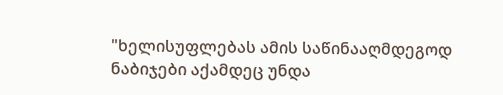"ხელისუფლებას ამის საწინააღმდეგოდ ნაბიჯები აქამდეც უნდა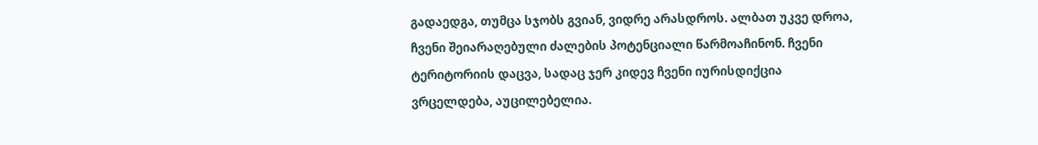გადაედგა, თუმცა სჯობს გვიან, ვიდრე არასდროს. ალბათ უკვე დროა, ჩვენი შეიარაღებული ძალების პოტენციალი წარმოაჩინონ. ჩვენი ტერიტორიის დაცვა, სადაც ჯერ კიდევ ჩვენი იურისდიქცია ვრცელდება, აუცილებელია.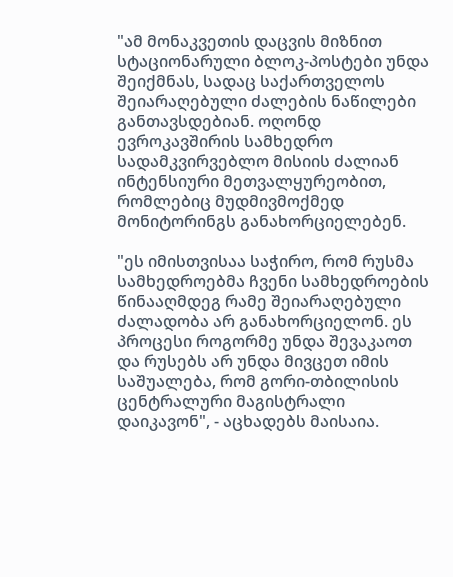"ამ მონაკვეთის დაცვის მიზნით სტაციონარული ბლოკ-პოსტები უნდა შეიქმნას, სადაც საქართველოს შეიარაღებული ძალების ნაწილები განთავსდებიან. ოღონდ ევროკავშირის სამხედრო სადამკვირვებლო მისიის ძალიან ინტენსიური მეთვალყურეობით, რომლებიც მუდმივმოქმედ მონიტორინგს განახორციელებენ.

"ეს იმისთვისაა საჭირო, რომ რუსმა სამხედროებმა ჩვენი სამხედროების წინააღმდეგ რამე შეიარაღებული ძალადობა არ განახორციელონ. ეს პროცესი როგორმე უნდა შევაკაოთ და რუსებს არ უნდა მივცეთ იმის საშუალება, რომ გორი-თბილისის ცენტრალური მაგისტრალი დაიკავონ", - აცხადებს მაისაია.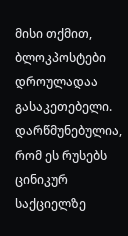მისი თქმით, ბლოკპოსტები დროულადაა გასაკეთებელი. დარწმუნებულია, რომ ეს რუსებს ცინიკურ საქციელზე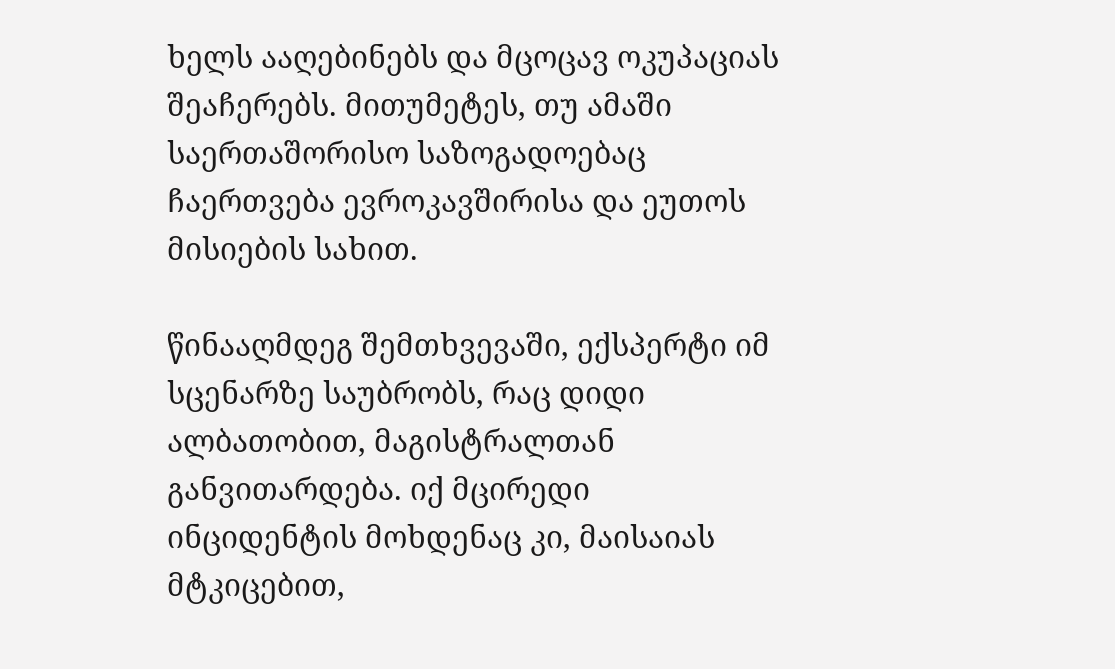ხელს ააღებინებს და მცოცავ ოკუპაციას შეაჩერებს. მითუმეტეს, თუ ამაში საერთაშორისო საზოგადოებაც ჩაერთვება ევროკავშირისა და ეუთოს მისიების სახით.

წინააღმდეგ შემთხვევაში, ექსპერტი იმ სცენარზე საუბრობს, რაც დიდი ალბათობით, მაგისტრალთან განვითარდება. იქ მცირედი ინციდენტის მოხდენაც კი, მაისაიას მტკიცებით,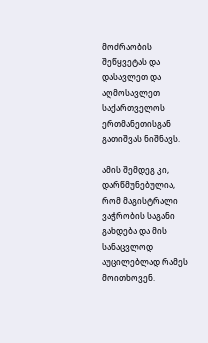მოძრაობის შეწყვეტას და დასავლეთ და აღმოსავლეთ საქართველოს ერთმანეთისგან გათიშვას ნიშნავს.

ამის შემდეგ კი, დარწმუნებულია, რომ მაგისტრალი ვაჭრობის საგანი გახდება და მის სანაცვლოდ აუცილებლად რამეს მოითხოვენ.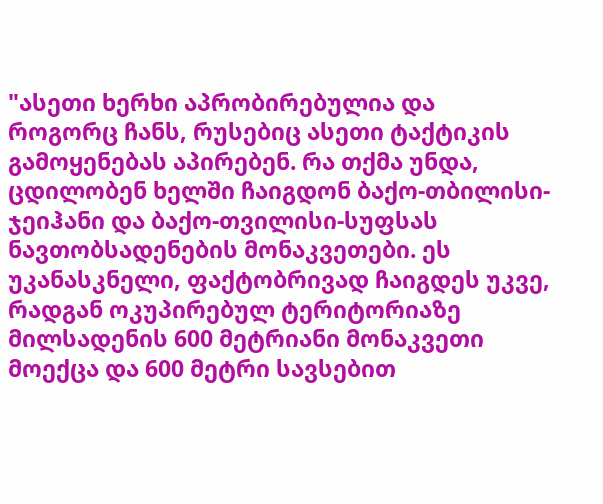"ასეთი ხერხი აპრობირებულია და როგორც ჩანს, რუსებიც ასეთი ტაქტიკის გამოყენებას აპირებენ. რა თქმა უნდა, ცდილობენ ხელში ჩაიგდონ ბაქო-თბილისი-ჯეიჰანი და ბაქო-თვილისი-სუფსას ნავთობსადენების მონაკვეთები. ეს უკანასკნელი, ფაქტობრივად ჩაიგდეს უკვე, რადგან ოკუპირებულ ტერიტორიაზე მილსადენის 600 მეტრიანი მონაკვეთი მოექცა და 600 მეტრი სავსებით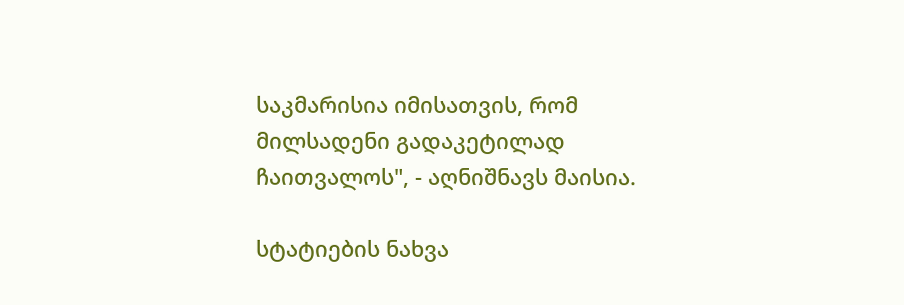საკმარისია იმისათვის, რომ მილსადენი გადაკეტილად ჩაითვალოს", - აღნიშნავს მაისია.

სტატიების ნახვა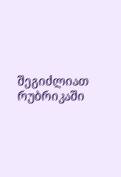შეგიძლიათ რუბრიკაში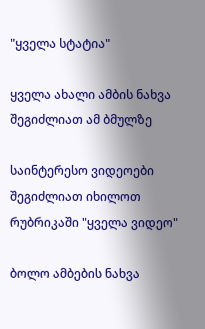"ყველა სტატია"

ყველა ახალი ამბის ნახვა შეგიძლიათ ამ ბმულზე

საინტერესო ვიდეოები შეგიძლიათ იხილოთ რუბრიკაში "ყველა ვიდეო"

ბოლო ამბების ნახვა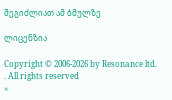შეგიძლიათ ამ ბმულზე

ლიცენზია

Copyright © 2006-2026 by Resonance ltd. . All rights reserved
×